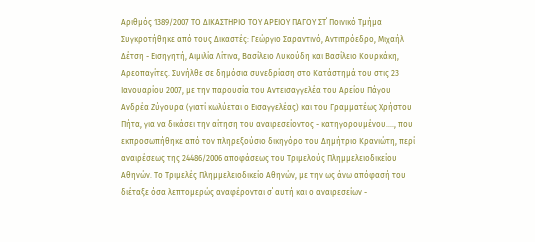Αριθμός 1389/2007 ΤΟ ΔΙΚΑΣΤΗΡΙΟ ΤΟΥ ΑΡΕΙΟΥ ΠΑΓΟΥ ΣΤ΄ Ποινικό Τμήμα Συγκροτήθηκε από τους Δικαστές: Γεώργιο Σαραντινό, Αντιπρόεδρο, Μιχαήλ Δέτση - Εισηγητή, Αιμιλία Λίτινα, Βασίλειο Λυκούδη και Βασίλειο Κουρκάκη, Αρεοπαγίτες. Συνήλθε σε δημόσια συνεδρίαση στο Κατάστημά του στις 23 Ιανουαρίου 2007, με την παρουσία του Αντεισαγγελέα του Αρείου Πάγου Ανδρέα Ζύγουρα (γιατί κωλύεται ο Εισαγγελέας) και του Γραμματέως Χρήστου Πήτα, για να δικάσει την αίτηση του αναιρεσείοντος - κατηγορουμένου...., που εκπροσωπήθηκε από τον πληρεξούσιο δικηγόρο του Δημήτριο Κρανιώτη, περί αναιρέσεως της 24486/2006 αποφάσεως του Τριμελούς Πλημμελειοδικείου Αθηνών. Το Τριμελές Πλημμελειοδικείο Αθηνών, με την ως άνω απόφασή του διέταξε όσα λεπτομερώς αναφέρονται σ΄ αυτή και ο αναιρεσείων -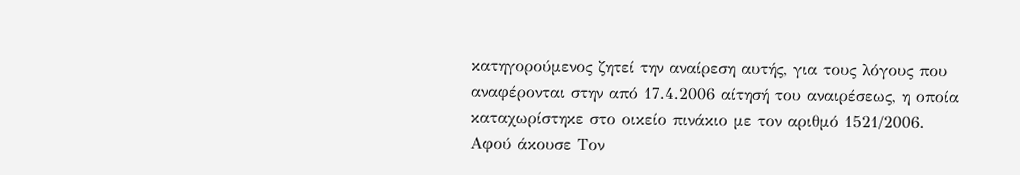κατηγορούμενος ζητεί την αναίρεση αυτής, για τους λόγους που αναφέρονται στην από 17.4.2006 αίτησή του αναιρέσεως, η οποία καταχωρίστηκε στο οικείο πινάκιο με τον αριθμό 1521/2006. Αφού άκουσε Τον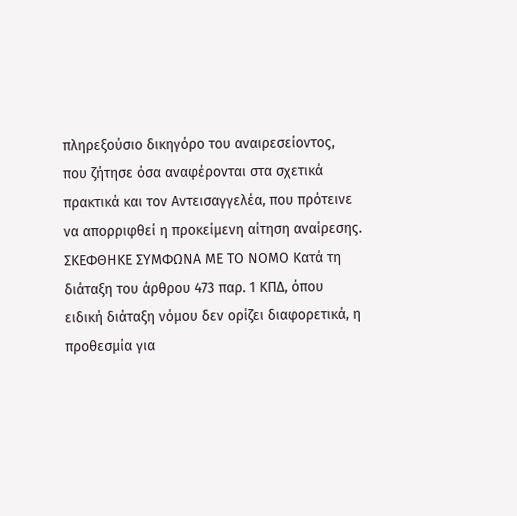πληρεξούσιο δικηγόρο του αναιρεσείοντος, που ζήτησε όσα αναφέρονται στα σχετικά πρακτικά και τον Αντεισαγγελέα, που πρότεινε να απορριφθεί η προκείμενη αίτηση αναίρεσης. ΣΚΕΦΘΗΚΕ ΣΥΜΦΩΝΑ ΜΕ ΤΟ ΝΟΜΟ Κατά τη διάταξη του άρθρου 473 παρ. 1 ΚΠΔ, όπου ειδική διάταξη νόμου δεν ορίζει διαφορετικά, η προθεσμία για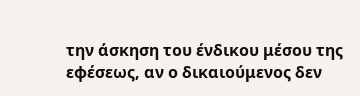την άσκηση του ένδικου μέσου της εφέσεως, αν ο δικαιούμενος δεν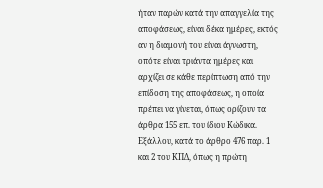ήταν παρών κατά την απαγγελία της αποφάσεως, είναι δέκα ημέρες, εκτός αν η διαμονή του είναι άγνωστη, οπότε είναι τριάντα ημέρες και αρχίζει σε κάθε περίπτωση από την επίδοση της αποφάσεως, η οποία πρέπει να γίνεται, όπως ορίζουν τα άρθρα 155 επ. του ίδιου Κώδικα. Εξάλλου, κατά το άρθρο 476 παρ. 1 και 2 του ΚΠΔ, όπως η πρώτη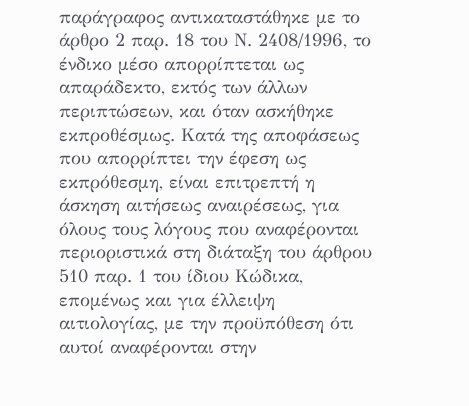παράγραφος αντικαταστάθηκε με το άρθρο 2 παρ. 18 του Ν. 2408/1996, το ένδικο μέσο απορρίπτεται ως απαράδεκτο, εκτός των άλλων περιπτώσεων, και όταν ασκήθηκε εκπροθέσμως. Κατά της αποφάσεως που απορρίπτει την έφεση ως εκπρόθεσμη, είναι επιτρεπτή η άσκηση αιτήσεως αναιρέσεως, για όλους τους λόγους που αναφέρονται περιοριστικά στη διάταξη του άρθρου 510 παρ. 1 του ίδιου Κώδικα, επομένως και για έλλειψη αιτιολογίας, με την προϋπόθεση ότι αυτοί αναφέρονται στην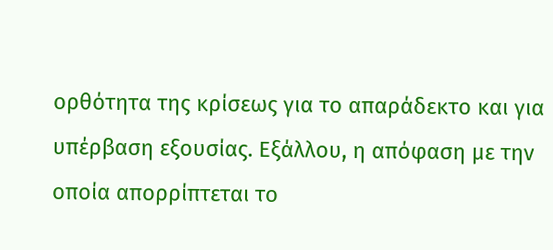ορθότητα της κρίσεως για το απαράδεκτο και για υπέρβαση εξουσίας. Εξάλλου, η απόφαση με την οποία απορρίπτεται το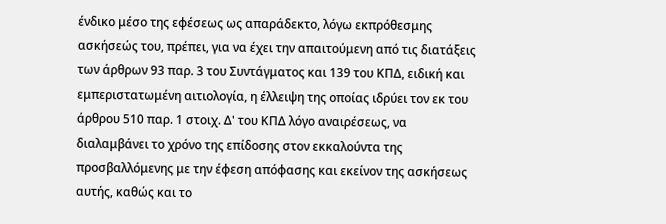ένδικο μέσο της εφέσεως ως απαράδεκτο, λόγω εκπρόθεσμης ασκήσεώς του, πρέπει, για να έχει την απαιτούμενη από τις διατάξεις των άρθρων 93 παρ. 3 του Συντάγματος και 139 του ΚΠΔ, ειδική και εμπεριστατωμένη αιτιολογία, η έλλειψη της οποίας ιδρύει τον εκ του άρθρου 510 παρ. 1 στοιχ. Δ' του ΚΠΔ λόγο αναιρέσεως, να διαλαμβάνει το χρόνο της επίδοσης στον εκκαλούντα της προσβαλλόμενης με την έφεση απόφασης και εκείνον της ασκήσεως αυτής, καθώς και το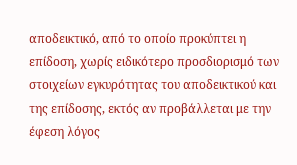αποδεικτικό, από το οποίο προκύπτει η επίδοση, χωρίς ειδικότερο προσδιορισμό των στοιχείων εγκυρότητας του αποδεικτικού και της επίδοσης, εκτός αν προβάλλεται με την έφεση λόγος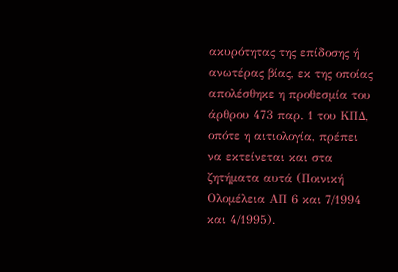ακυρότητας της επίδοσης ή ανωτέρας βίας, εκ της οποίας απολέσθηκε η προθεσμία του άρθρου 473 παρ. 1 του ΚΠΔ, οπότε η αιτιολογία, πρέπει να εκτείνεται και στα ζητήματα αυτά (Ποινική Ολομέλεια ΑΠ 6 και 7/1994 και 4/1995).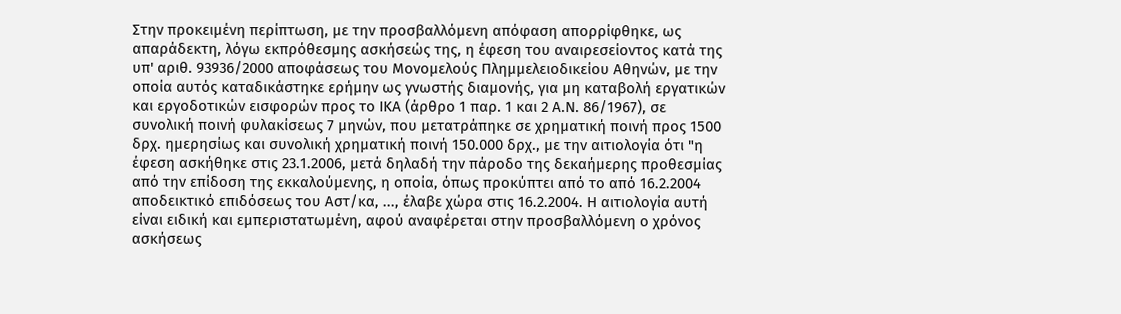Στην προκειμένη περίπτωση, με την προσβαλλόμενη απόφαση απορρίφθηκε, ως απαράδεκτη, λόγω εκπρόθεσμης ασκήσεώς της, η έφεση του αναιρεσείοντος κατά της υπ' αριθ. 93936/2000 αποφάσεως του Μονομελούς Πλημμελειοδικείου Αθηνών, με την οποία αυτός καταδικάστηκε ερήμην ως γνωστής διαμονής, για μη καταβολή εργατικών και εργοδοτικών εισφορών προς το ΙΚΑ (άρθρο 1 παρ. 1 και 2 Α.Ν. 86/1967), σε συνολική ποινή φυλακίσεως 7 μηνών, που μετατράπηκε σε χρηματική ποινή προς 1500 δρχ. ημερησίως και συνολική χρηματική ποινή 150.000 δρχ., με την αιτιολογία ότι "η έφεση ασκήθηκε στις 23.1.2006, μετά δηλαδή την πάροδο της δεκαήμερης προθεσμίας από την επίδοση της εκκαλούμενης, η οποία, όπως προκύπτει από το από 16.2.2004 αποδεικτικό επιδόσεως του Αστ/κα, ..., έλαβε χώρα στις 16.2.2004. Η αιτιολογία αυτή είναι ειδική και εμπεριστατωμένη, αφού αναφέρεται στην προσβαλλόμενη ο χρόνος ασκήσεως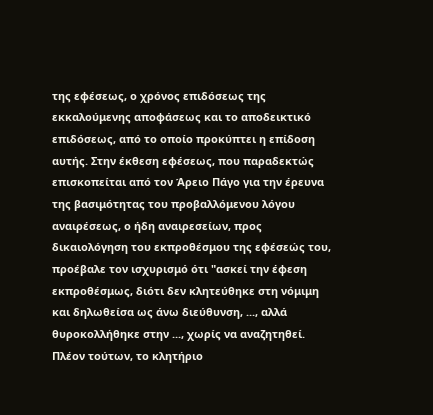της εφέσεως, ο χρόνος επιδόσεως της εκκαλούμενης αποφάσεως και το αποδεικτικό επιδόσεως, από το οποίο προκύπτει η επίδοση αυτής. Στην έκθεση εφέσεως, που παραδεκτώς επισκοπείται από τον Άρειο Πάγο για την έρευνα της βασιμότητας του προβαλλόμενου λόγου αναιρέσεως, ο ήδη αναιρεσείων, προς δικαιολόγηση του εκπροθέσμου της εφέσεώς του, προέβαλε τον ισχυρισμό ότι "ασκεί την έφεση εκπροθέσμως, διότι δεν κλητεύθηκε στη νόμιμη και δηλωθείσα ως άνω διεύθυνση, ..., αλλά θυροκολλήθηκε στην ..., χωρίς να αναζητηθεί. Πλέον τούτων, το κλητήριο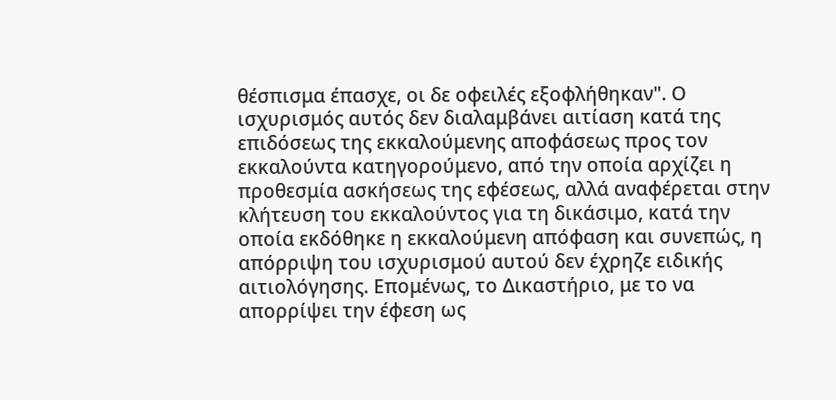θέσπισμα έπασχε, οι δε οφειλές εξοφλήθηκαν". Ο ισχυρισμός αυτός δεν διαλαμβάνει αιτίαση κατά της επιδόσεως της εκκαλούμενης αποφάσεως προς τον εκκαλούντα κατηγορούμενο, από την οποία αρχίζει η προθεσμία ασκήσεως της εφέσεως, αλλά αναφέρεται στην κλήτευση του εκκαλούντος για τη δικάσιμο, κατά την οποία εκδόθηκε η εκκαλούμενη απόφαση και συνεπώς, η απόρριψη του ισχυρισμού αυτού δεν έχρηζε ειδικής αιτιολόγησης. Επομένως, το Δικαστήριο, με το να απορρίψει την έφεση ως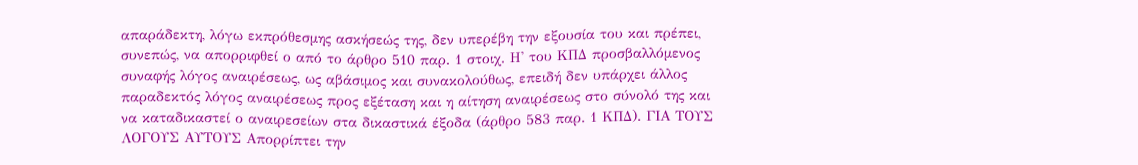απαράδεκτη, λόγω εκπρόθεσμης ασκήσεώς της, δεν υπερέβη την εξουσία του και πρέπει, συνεπώς, να απορριφθεί ο από το άρθρο 510 παρ. 1 στοιχ. Η' του ΚΠΔ προσβαλλόμενος συναφής λόγος αναιρέσεως, ως αβάσιμος και συνακολούθως, επειδή δεν υπάρχει άλλος παραδεκτός λόγος αναιρέσεως προς εξέταση και η αίτηση αναιρέσεως στο σύνολό της και να καταδικαστεί ο αναιρεσείων στα δικαστικά έξοδα (άρθρο 583 παρ. 1 ΚΠΔ). ΓΙΑ ΤΟΥΣ ΛΟΓΟΥΣ ΑΥΤΟΥΣ Απορρίπτει την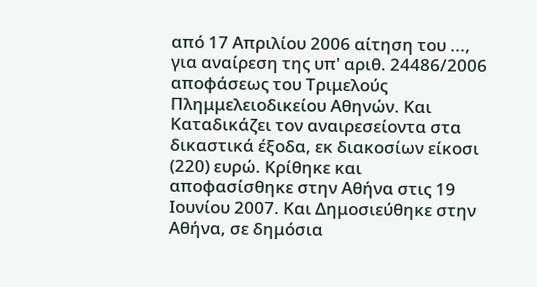από 17 Απριλίου 2006 αίτηση του ..., για αναίρεση της υπ' αριθ. 24486/2006 αποφάσεως του Τριμελούς Πλημμελειοδικείου Αθηνών. Και Καταδικάζει τον αναιρεσείοντα στα δικαστικά έξοδα, εκ διακοσίων είκοσι (220) ευρώ. Κρίθηκε και αποφασίσθηκε στην Αθήνα στις 19 Ιουνίου 2007. Και Δημοσιεύθηκε στην Αθήνα, σε δημόσια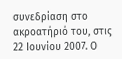συνεδρίαση στο ακροατήριό του, στις 22 Ιουνίου 2007. Ο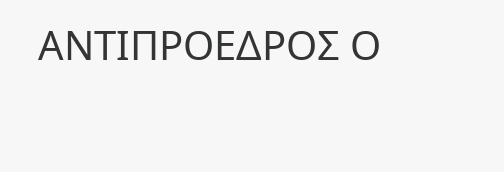ΑΝΤΙΠΡΟΕΔΡΟΣ Ο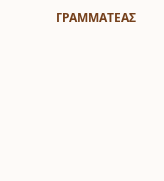ΓΡΑΜΜΑΤΕΑΣ